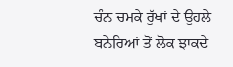ਚੰਨ ਚਮਕੇ ਰੁੱਖਾਂ ਦੇ ਉਹਲੇ
ਬਨੇਰਿਆਂ ਤੋਂ ਲੋਕ ਝਾਕਦੇ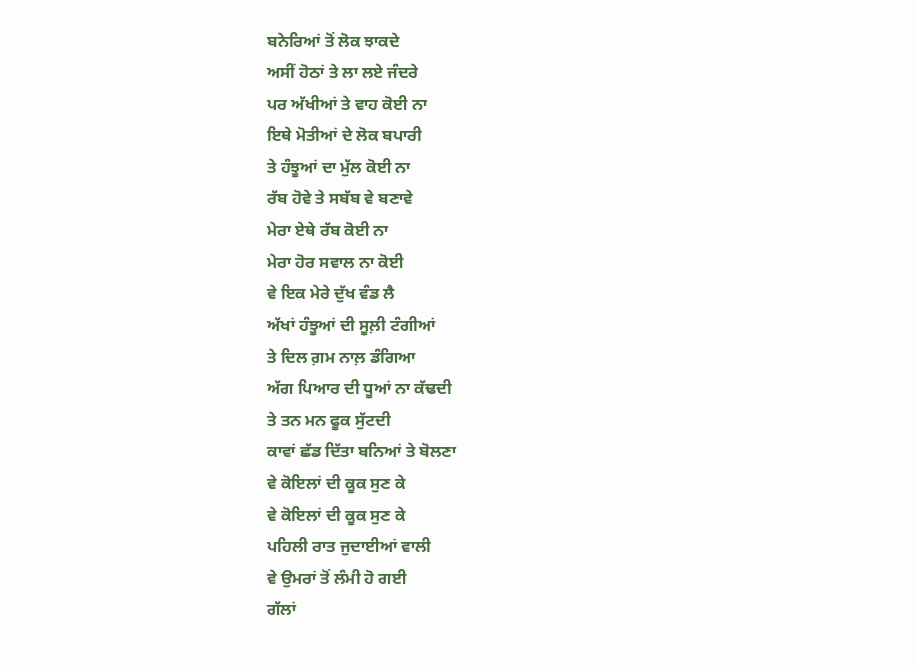ਬਨੇਰਿਆਂ ਤੋਂ ਲੋਕ ਝਾਕਦੇ
ਅਸੀਂ ਹੋਠਾਂ ਤੇ ਲਾ ਲਏ ਜੰਦਰੇ
ਪਰ ਅੱਖੀਆਂ ਤੇ ਵਾਹ ਕੋਈ ਨਾ
ਇਥੇ ਮੋਤੀਆਂ ਦੇ ਲੋਕ ਬਪਾਰੀ
ਤੇ ਹੰਝੂਆਂ ਦਾ ਮੁੱਲ ਕੋਈ ਨਾ
ਰੱਬ ਹੋਵੇ ਤੇ ਸਬੱਬ ਵੇ ਬਣਾਵੇ
ਮੇਰਾ ਏਥੇ ਰੱਬ ਕੋਈ ਨਾ
ਮੇਰਾ ਹੋਰ ਸਵਾਲ ਨਾ ਕੋਈ
ਵੇ ਇਕ ਮੇਰੇ ਦੁੱਖ ਵੰਡ ਲੈ
ਅੱਖਾਂ ਹੰਝੂਆਂ ਦੀ ਸੂਲ਼ੀ ਟੰਗੀਆਂ
ਤੇ ਦਿਲ ਗ਼ਮ ਨਾਲ਼ ਡੰਗਿਆ
ਅੱਗ ਪਿਆਰ ਦੀ ਧੂਆਂ ਨਾ ਕੱਢਦੀ
ਤੇ ਤਨ ਮਨ ਫੂਕ ਸੁੱਟਦੀ
ਕਾਵਾਂ ਛੱਡ ਦਿੱਤਾ ਬਨਿਆਂ ਤੇ ਬੋਲਣਾ
ਵੇ ਕੋਇਲਾਂ ਦੀ ਕੂਕ ਸੁਣ ਕੇ
ਵੇ ਕੋਇਲਾਂ ਦੀ ਕੂਕ ਸੁਣ ਕੇ
ਪਹਿਲੀ ਰਾਤ ਜੁਦਾਈਆਂ ਵਾਲੀ
ਵੇ ਉਮਰਾਂ ਤੋਂ ਲੰਮੀ ਹੋ ਗਈ
ਗੱਲਾਂ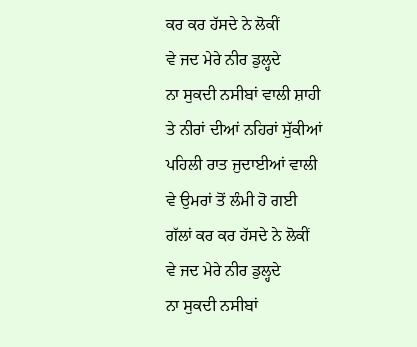ਕਰ ਕਰ ਹੱਸਦੇ ਨੇ ਲੋਕੀਂ
ਵੇ ਜਦ ਮੇਰੇ ਨੀਰ ਡੁਲ੍ਹਦੇ
ਨਾ ਸੁਕਦੀ ਨਸੀਬਾਂ ਵਾਲੀ ਸ਼ਾਹੀ
ਤੇ ਨੀਰਾਂ ਦੀਆਂ ਨਹਿਰਾਂ ਸੁੱਕੀਆਂ
ਪਹਿਲੀ ਰਾਤ ਜੁਦਾਈਆਂ ਵਾਲੀ
ਵੇ ਉਮਰਾਂ ਤੋਂ ਲੰਮੀ ਹੋ ਗਈ
ਗੱਲਾਂ ਕਰ ਕਰ ਹੱਸਦੇ ਨੇ ਲੋਕੀਂ
ਵੇ ਜਦ ਮੇਰੇ ਨੀਰ ਡੁਲ੍ਹਦੇ
ਨਾ ਸੁਕਦੀ ਨਸੀਬਾਂ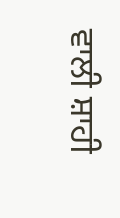ਵਾਲੀ ਸ਼ਾਹੀ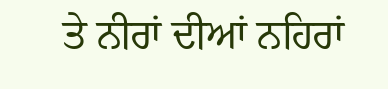ਤੇ ਨੀਰਾਂ ਦੀਆਂ ਨਹਿਰਾਂ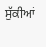ਸੁੱਕੀਆਂ